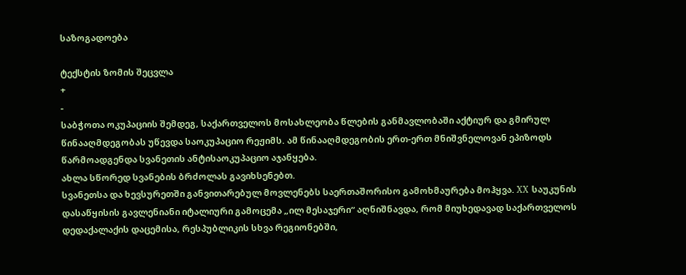საზოგადოება

ტექსტის ზომის შეცვლა
+
-
საბჭოთა ოკუპაციის შემდეგ, საქართველოს მოსახლეობა წლების განმავლობაში აქტიურ და გმირულ წინააღმდეგობას უწევდა საოკუპაციო რეჟიმს. ამ წინააღმდეგობის ერთ-ერთ მნიშვნელოვან ეპიზოდს წარმოადგენდა სვანეთის ანტისაოკუპაციო აჯანყება.
ახლა სწორედ სვანების ბრძოლას გავიხსენებთ.
სვანეთსა და ხევსურეთში განვითარებულ მოვლენებს საერთაშორისო გამოხმაურება მოჰყვა. XX საუკუნის დასაწყისის გავლენიანი იტალიური გამოცემა „ილ მესაჯერი“ აღნიშნავდა, რომ მიუხედავად საქართველოს დედაქალაქის დაცემისა, რესპუბლიკის სხვა რეგიონებში,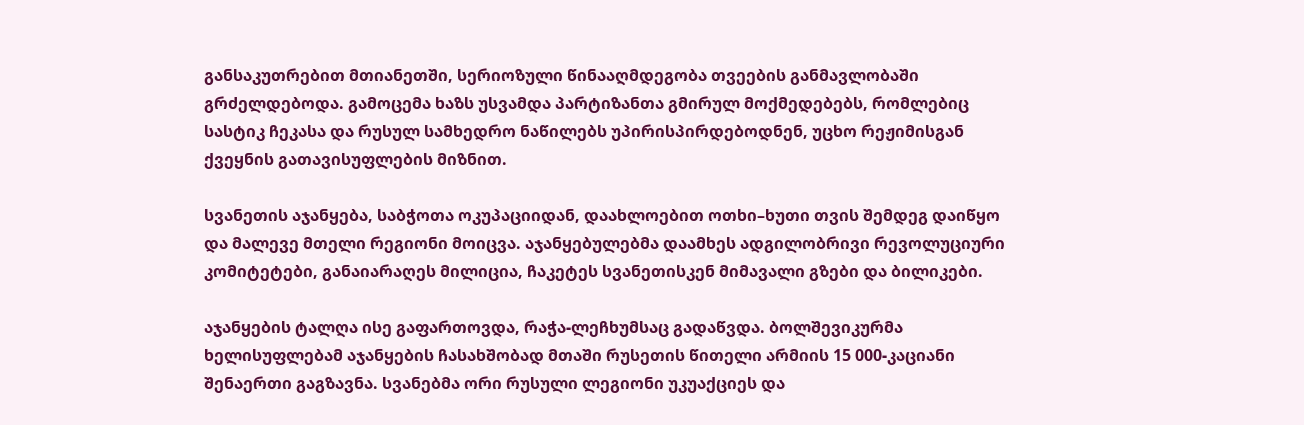განსაკუთრებით მთიანეთში, სერიოზული წინააღმდეგობა თვეების განმავლობაში გრძელდებოდა. გამოცემა ხაზს უსვამდა პარტიზანთა გმირულ მოქმედებებს, რომლებიც სასტიკ ჩეკასა და რუსულ სამხედრო ნაწილებს უპირისპირდებოდნენ, უცხო რეჟიმისგან ქვეყნის გათავისუფლების მიზნით.

სვანეთის აჯანყება, საბჭოთა ოკუპაციიდან, დაახლოებით ოთხი–ხუთი თვის შემდეგ დაიწყო და მალევე მთელი რეგიონი მოიცვა. აჯანყებულებმა დაამხეს ადგილობრივი რევოლუციური კომიტეტები, განაიარაღეს მილიცია, ჩაკეტეს სვანეთისკენ მიმავალი გზები და ბილიკები.

აჯანყების ტალღა ისე გაფართოვდა, რაჭა-ლეჩხუმსაც გადაწვდა. ბოლშევიკურმა ხელისუფლებამ აჯანყების ჩასახშობად მთაში რუსეთის წითელი არმიის 15 000-კაციანი შენაერთი გაგზავნა. სვანებმა ორი რუსული ლეგიონი უკუაქციეს და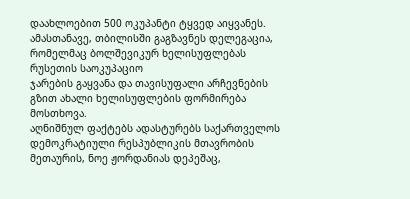დაახლოებით 500 ოკუპანტი ტყვედ აიყვანეს. ამასთანავე, თბილისში გაგზავნეს დელეგაცია, რომელმაც ბოლშევიკურ ხელისუფლებას რუსეთის საოკუპაციო
ჯარების გაყვანა და თავისუფალი არჩევნების გზით ახალი ხელისუფლების ფორმირება მოსთხოვა.
აღნიშნულ ფაქტებს ადასტურებს საქართველოს დემოკრატიული რესპუბლიკის მთავრობის მეთაურის, ნოე ჟორდანიას დეპეშაც,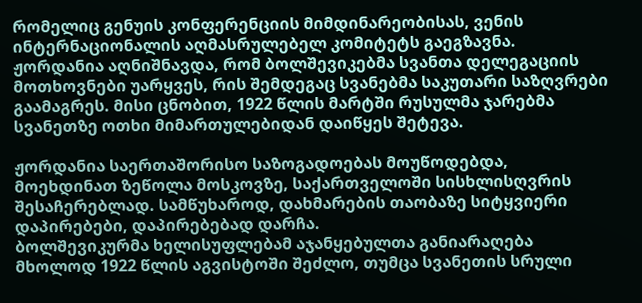რომელიც გენუის კონფერენციის მიმდინარეობისას, ვენის ინტერნაციონალის აღმასრულებელ კომიტეტს გაეგზავნა. ჟორდანია აღნიშნავდა, რომ ბოლშევიკებმა სვანთა დელეგაციის მოთხოვნები უარყვეს, რის შემდეგაც სვანებმა საკუთარი საზღვრები გაამაგრეს. მისი ცნობით, 1922 წლის მარტში რუსულმა ჯარებმა სვანეთზე ოთხი მიმართულებიდან დაიწყეს შეტევა.

ჟორდანია საერთაშორისო საზოგადოებას მოუწოდებდა, მოეხდინათ ზეწოლა მოსკოვზე, საქართველოში სისხლისღვრის შესაჩერებლად. სამწუხაროდ, დახმარების თაობაზე სიტყვიერი დაპირებები, დაპირებებად დარჩა.
ბოლშევიკურმა ხელისუფლებამ აჯანყებულთა განიარაღება მხოლოდ 1922 წლის აგვისტოში შეძლო, თუმცა სვანეთის სრული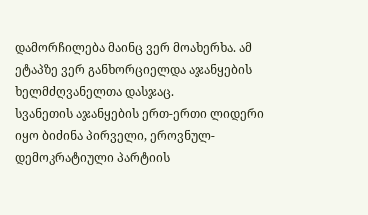დამორჩილება მაინც ვერ მოახერხა. ამ ეტაპზე ვერ განხორციელდა აჯანყების ხელმძღვანელთა დასჯაც.
სვანეთის აჯანყების ერთ-ერთი ლიდერი იყო ბიძინა პირველი, ეროვნულ-დემოკრატიული პარტიის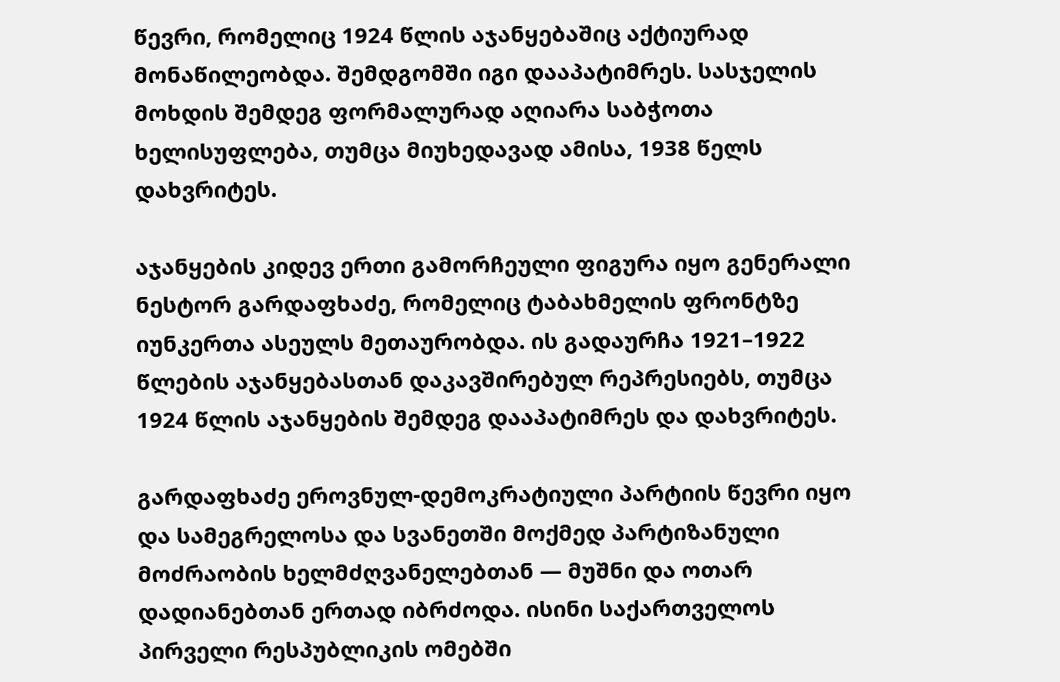წევრი, რომელიც 1924 წლის აჯანყებაშიც აქტიურად მონაწილეობდა. შემდგომში იგი დააპატიმრეს. სასჯელის მოხდის შემდეგ ფორმალურად აღიარა საბჭოთა ხელისუფლება, თუმცა მიუხედავად ამისა, 1938 წელს დახვრიტეს.

აჯანყების კიდევ ერთი გამორჩეული ფიგურა იყო გენერალი ნესტორ გარდაფხაძე, რომელიც ტაბახმელის ფრონტზე იუნკერთა ასეულს მეთაურობდა. ის გადაურჩა 1921–1922 წლების აჯანყებასთან დაკავშირებულ რეპრესიებს, თუმცა 1924 წლის აჯანყების შემდეგ დააპატიმრეს და დახვრიტეს.

გარდაფხაძე ეროვნულ-დემოკრატიული პარტიის წევრი იყო და სამეგრელოსა და სვანეთში მოქმედ პარტიზანული მოძრაობის ხელმძღვანელებთან — მუშნი და ოთარ დადიანებთან ერთად იბრძოდა. ისინი საქართველოს პირველი რესპუბლიკის ომებში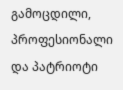გამოცდილი, პროფესიონალი და პატრიოტი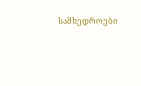სამხედროები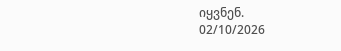იყვნენ.
02/10/2026